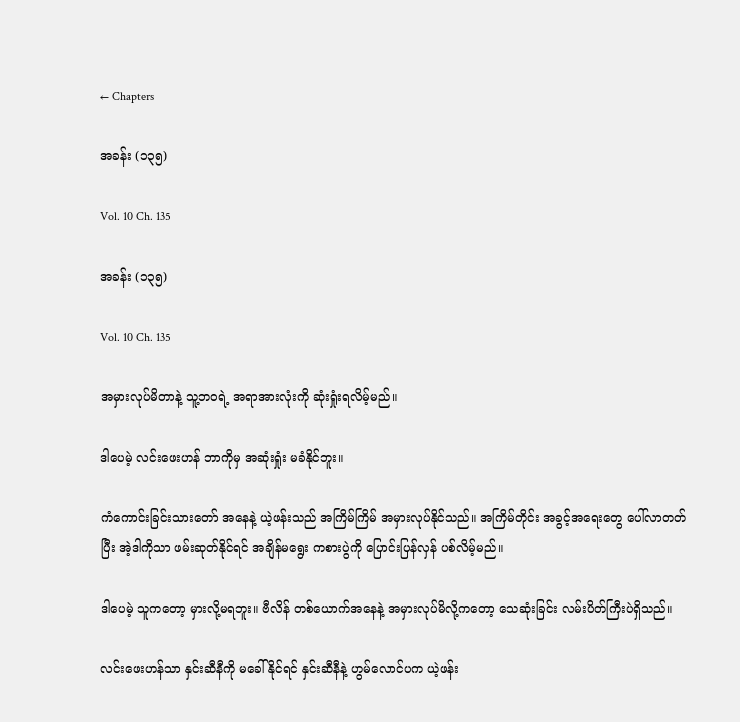← Chapters

အခန်း (၁၃၅)

Vol. 10 Ch. 135

အခန်း (၁၃၅)

Vol. 10 Ch. 135

အမှားလုပ်မိတာနဲ့ သူ့ဘဝရဲ့ အရာအားလုံးကို ဆုံးရှုံးရလိမ့်မည်။

ဒါပေမဲ့ လင်းဖေးဟန် ဘာကိုမှ အဆုံးရှုံး မခံနိုင်ဘူး။

ကံကောင်းခြင်းသားတော် အနေနဲ့ ယဲ့ဖန်းသည် အကြိမ်ကြိမ် အမှားလုပ်နိုင်သည်။ အကြိမ်တိုင်း အခွင့်အရေးတွေ ပေါ်လာတတ်ပြီး အဲ့ဒါကိုသာ ဖမ်းဆုတ်နိုင်ရင် အချိန်မရွေး ကစားပွဲကို ပြောင်းပြန်လှန် ပစ်လိမ့်မည်။

ဒါပေမဲ့ သူကတော့ မှားလို့မရဘူး။ ဗီလိန် တစ်ယောက်အနေနဲ့ အမှားလုပ်မိလို့ကတော့ သေဆုံးခြင်း လမ်းပိတ်ကြီးပဲရှိသည်။

လင်းဖေးဟန်သာ နှင်းဆီနီကို မခေါ်နိုင်ရင် နှင်းဆီနီနဲ့ ဟွမ်လောင်ပက ယဲ့ဖန်း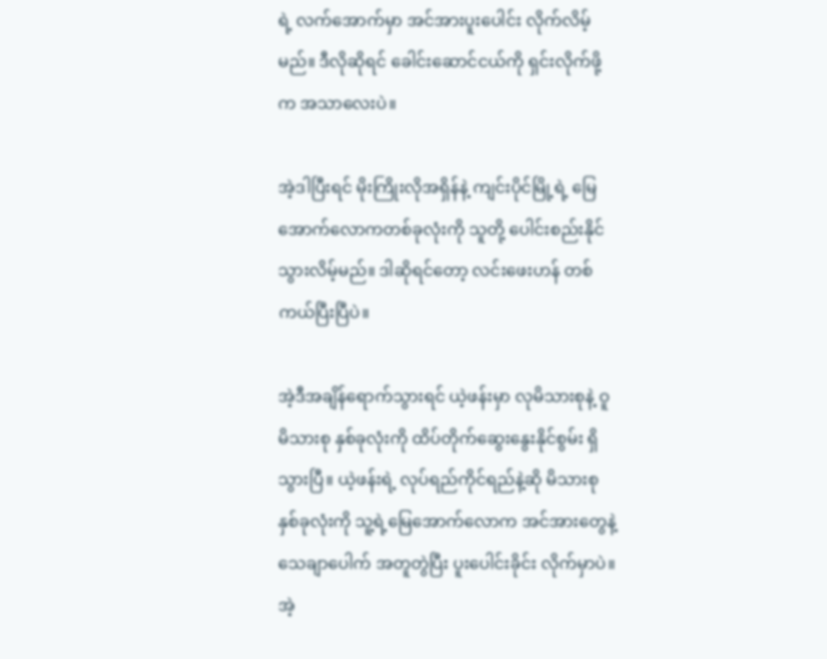ရဲ့ လက်အောက်မှာ အင်အားပူးပေါင်း လိုက်လိမ့်မည်။ ဒီလိုဆိုရင် ခေါင်းဆောင်ငယ်ကို ရှင်းလိုက်ဖို့က အသာလေးပဲ။

အဲ့ဒါပြီးရင် မိုးကြိုးလိုအရှိန်နဲ့ ကျင်းပိုင်မြို့ရဲ့ မြေအောက်လောကတစ်ခုလုံးကို သူတို့ ပေါင်းစည်းနိုင်သွားလိမ့်မည်။ ဒါဆိုရင်တော့ လင်းဖေးဟန် တစ်ကယ်ပြီးပြီပဲ။

အဲ့ဒီအချိန်ရောက်သွားရင် ယဲ့ဖန်းမှာ လုမိသားစုနဲ့ ဝူမိသားစု နှစ်ခုလုံးကို ထိပ်တိုက်ဆွေးနွေးနိုင်စွမ်း ရှိသွားပြီ။ ယဲ့ဖန်းရဲ့ လုပ်ရည်ကိုင်ရည်နဲ့ဆို မိသားစု နှစ်ခုလုံးကို သူ့ရဲ့မြေအောက်လောက အင်အားတွေနဲ့ သေချာပေါက် အတူတွဲပြီး ပူးပေါင်းခိုင်း လိုက်မှာပဲ။ အဲ့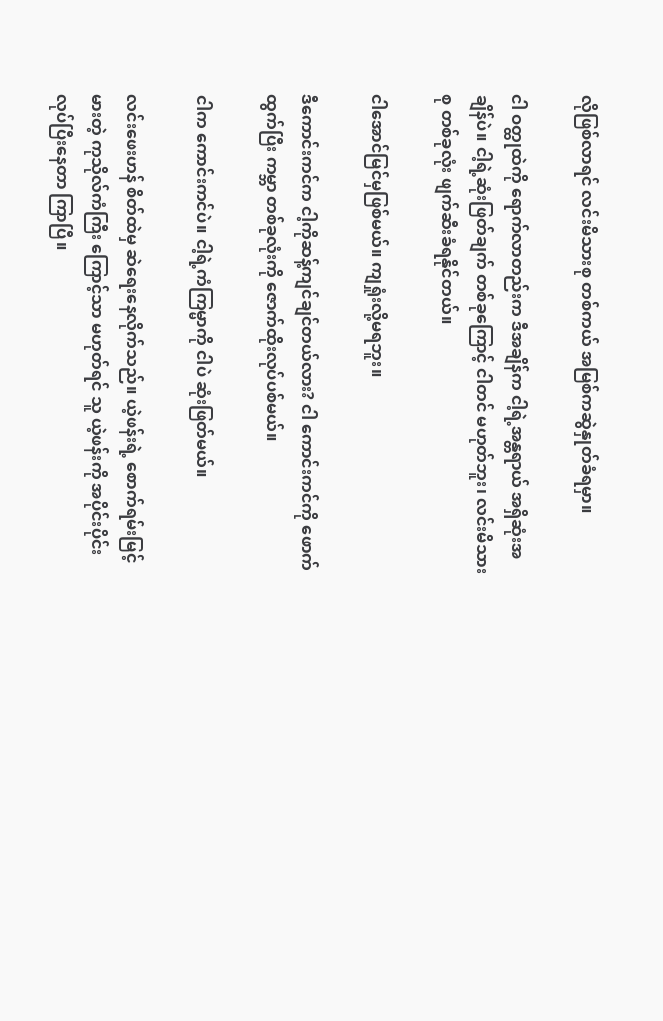လိုဖြစ်လာရင် လင်းမိသားစု တစ်ကယ် အမြစ်ကဆွဲနှုတ်ခံရမှာ။

ငါ ဝတ္ထုထဲကို ရောက်လာတည်းက ဒီအချိန်က ငါ့ရဲ့အန္တရာယ် အရှိဆုံးအချိန်ပဲ။ ငါ့ရဲ့ဆုံးဖြတ်ချက် တစ်ခုကြောင့် ငါတင် မဟုတ်ဘူး၊ လင်းမိသားစု တစ်ခုလုံး ဖျက်ဆီးခံရနိုင်တယ်။

ငါအောင်မြင်မှဖြစ်မယ်။ ကျရှုံးလို့မရဘူး။

ဒီကောင်းကင်က ငါ့ကိုဆန့်ကျင်ချင်တယ်လား? ငါ ကောင်းကင်ကို ဖောက်ထွက်ပြီး ကမ္ဘာ တစ်ခုလုံးကို ဇောက်ထိုးလုပ်ပစ်မယ်။

ငါက ကောင်းကင်ပဲ။ ငါ့ရဲ့ကံကြမ္မာကို ငါပဲ ဆုံးဖြတ်မယ်။

လင်းဖေးဟန် စိတ်ထဲမှ ဆဲရေးနေလိုက်သည်။ ယဲ့ဖန်းရဲ့ စောက်ရမ်းမြင့်မားတဲ့ ကုသိုလ်ကံကြီး ကြောင့်သာ မဟုတ်ရင် သူ ယဲ့ဖန်းကို အပိုင်းပိုင်းလုပ်ပြီးနေတာ ကြာပြီ။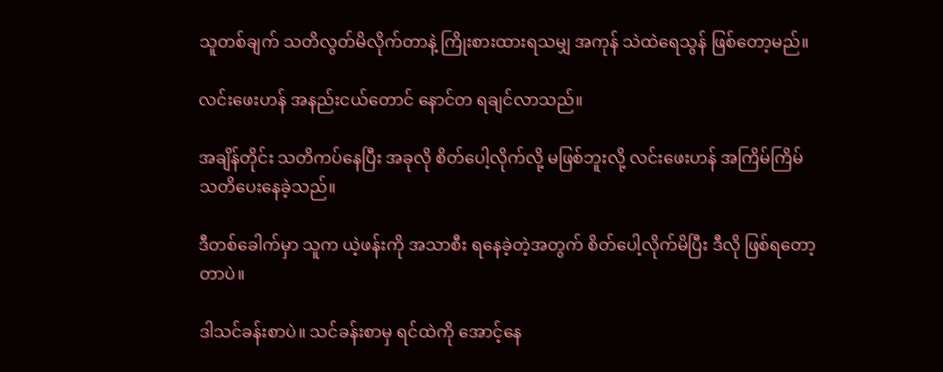သူတစ်ချက် သတိလွတ်မိလိုက်တာနဲ့ ကြိုးစားထားရသမျှ အကုန် သဲထဲရေသွန် ဖြစ်တော့မည်။

လင်းဖေးဟန် အနည်းငယ်တောင် နောင်တ ရချင်လာသည်။

အချိန်တိုင်း သတိကပ်နေပြီး အခုလို စိတ်ပေါ့လိုက်လို့ မဖြစ်ဘူးလို့ လင်းဖေးဟန် အကြိမ်ကြိမ် သတိပေးနေခဲ့သည်။

ဒီတစ်ခေါက်မှာ သူက ယဲ့ဖန်းကို အသာစီး ရနေခဲ့တဲ့အတွက် စိတ်ပေါ့လိုက်မိပြီး ဒီလို ဖြစ်ရတော့တာပဲ။

ဒါသင်ခန်းစာပဲ။ သင်ခန်းစာမှ ရင်ထဲကို အောင့်နေ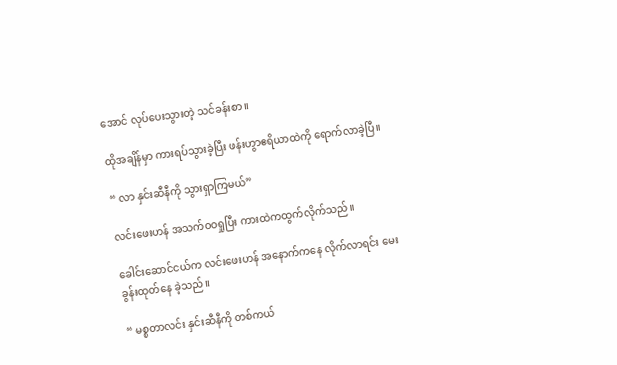အောင် လုပ်ပေးသွားတဲ့ သင်ခန်းစာ။

ထိုအချိန်မှာ ကားရပ်သွားခဲ့ပြီး ဖန်းဟွာဧရိယာထဲကို ရောက်လာခဲ့ပြီ။

“ လာ နှင်းဆီနီကို သွားရှာကြမယ်”

လင်းဖေးဟန် အသက်ဝဝရှုပြီး ကားထဲကထွက်လိုက်သည်။

ခေါင်းဆောင်ငယ်က လင်းဖေးဟန် အနောက်ကနေ လိုက်လာရင်း မေးခွန်းထုတ်နေ ခဲ့သည်။

“ မစ္စတာလင်း နှင်းဆီနီကို တစ်ကယ်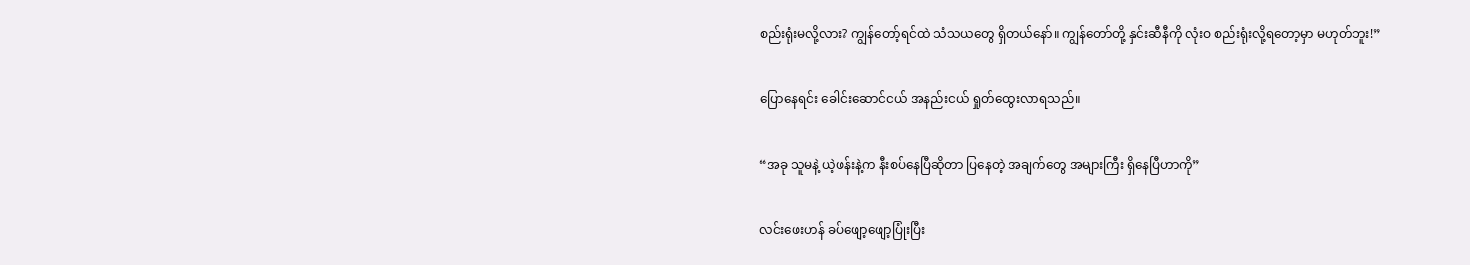စည်းရုံးမလို့လား? ကျွန်တော့်ရင်ထဲ သံသယတွေ ရှိတယ်နော်။ ကျွန်တော်တို့ နှင်းဆီနီကို လုံးဝ စည်းရုံးလို့ရတော့မှာ မဟုတ်ဘူး!”

ပြောနေရင်း ခေါင်းဆောင်ငယ် အနည်းငယ် ရှုတ်ထွေးလာရသည်။

“အခု သူမနဲ့ ယဲ့ဖန်းနဲ့က နီးစပ်နေပြီဆိုတာ ပြနေတဲ့ အချက်တွေ အများကြီး ရှိနေပြီဟာကို”

လင်းဖေးဟန် ခပ်ဖျော့ဖျော့ပြုံးပြီး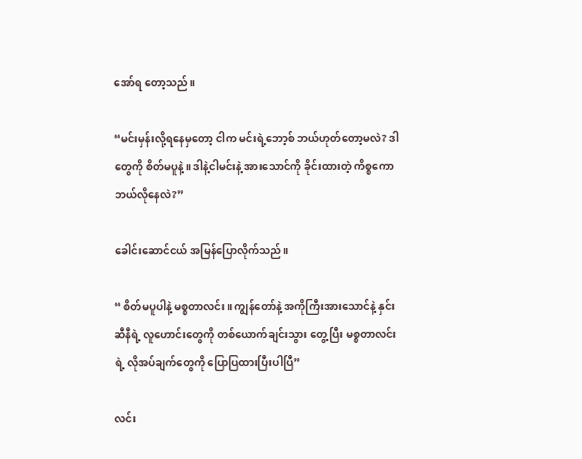အော်ရ တော့သည်။

“မင်းမှန်းလို့ရနေမှတော့ ငါက မင်းရဲ့ဘော့စ် ဘယ်ဟုတ်တော့မလဲ? ဒါတွေကို စိတ်မပူနဲ့။ ဒါနဲ့ငါမင်းနဲ့ အားသောင်ကို ခိုင်းထားတဲ့ ကိစ္စကော ဘယ်လိုနေလဲ?”

ခေါင်းဆောင်ငယ် အမြန်ပြောလိုက်သည်။

“ စိတ်မပူပါနဲ့ မစ္စတာလင်း။ ကျွန်တော်နဲ့ အကိုကြီးအားသောင်နဲ့ နှင်းဆီနီရဲ့ လူဟောင်းတွေကို တစ်ယောက်ချင်းသွား တွေ့ပြီး မစ္စတာလင်းရဲ့ လိုအပ်ချက်တွေကို ပြောပြထားပြီးပါပြီ”

လင်း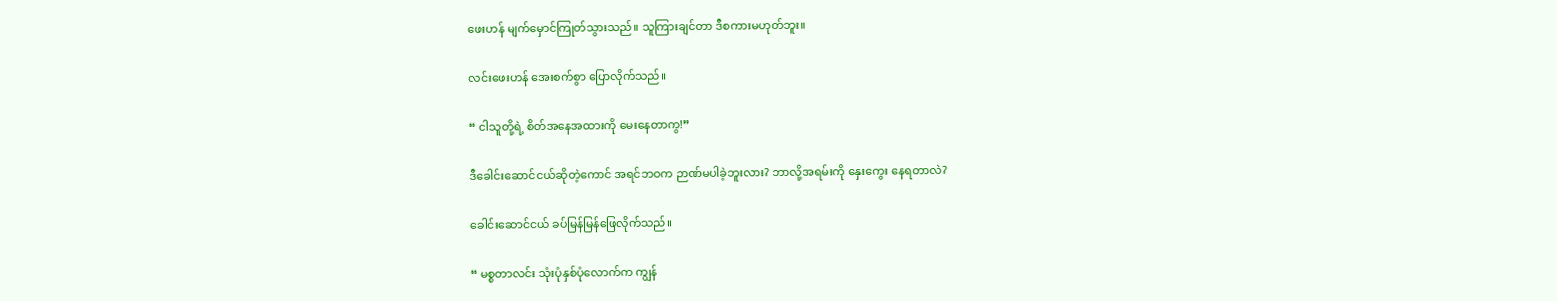ဖေးဟန် မျက်မှောင်ကြုတ်သွားသည်။ သူကြားချင်တာ ဒီစကားမဟုတ်ဘူး။

လင်းဖေးဟန် အေးစက်စွာ ပြောလိုက်သည်။

“ ငါသူတို့ရဲ့ စိတ်အနေအထားကို မေးနေတာကွ!”

ဒီခေါင်းဆောင်ငယ်ဆိုတဲ့ကောင် အရင်ဘဝက ဉာဏ်မပါခဲ့ဘူးလား? ဘာလို့အရမ်းကို နှေးကွေး နေရတာလဲ?

ခေါင်းဆောင်ငယ် ခပ်မြန်မြန်ဖြေလိုက်သည်။

“ မစ္စတာလင်း သုံးပုံနှစ်ပုံလောက်က ကျွန်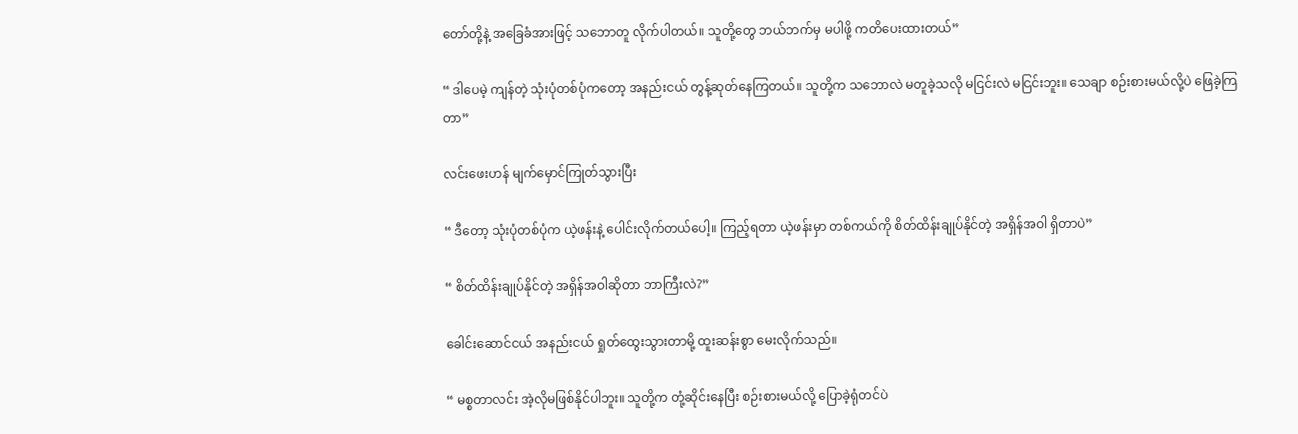တော်တို့နဲ့ အခြေခံအားဖြင့် သဘောတူ လိုက်ပါတယ်။ သူတို့တွေ ဘယ်ဘက်မှ မပါဖို့ ကတိပေးထားတယ်”

“ ဒါပေမဲ့ ကျန်တဲ့ သုံးပုံတစ်ပုံကတော့ အနည်းငယ် တွန့်ဆုတ်နေကြတယ်။ သူတို့က သဘောလဲ မတူခဲ့သလို မငြင်းလဲ မငြင်းဘူး။ သေချာ စဉ်းစားမယ်လို့ပဲ ဖြေခဲ့ကြတာ”

လင်းဖေးဟန် မျက်မှောင်ကြုတ်သွားပြီး

“ ဒီတော့ သုံးပုံတစ်ပုံက ယဲ့ဖန်းနဲ့ ပေါင်းလိုက်တယ်ပေါ့။ ကြည့်ရတာ ယဲ့ဖန်းမှာ တစ်ကယ်ကို စိတ်ထိန်းချုပ်နိုင်တဲ့ အရှိန်အဝါ ရှိတာပဲ”

“ စိတ်ထိန်းချုပ်နိုင်တဲ့ အရှိန်အဝါဆိုတာ ဘာကြီးလဲ?”

ခေါင်းဆောင်ငယ် အနည်းငယ် ရှုတ်ထွေးသွားတာမို့ ထူးဆန်းစွာ မေးလိုက်သည်။

“ မစ္စတာလင်း အဲ့လိုမဖြစ်နိုင်ပါဘူး။ သူတို့က တုံ့ဆိုင်းနေပြီး စဉ်းစားမယ်လို့ ပြောခဲ့ရုံတင်ပဲ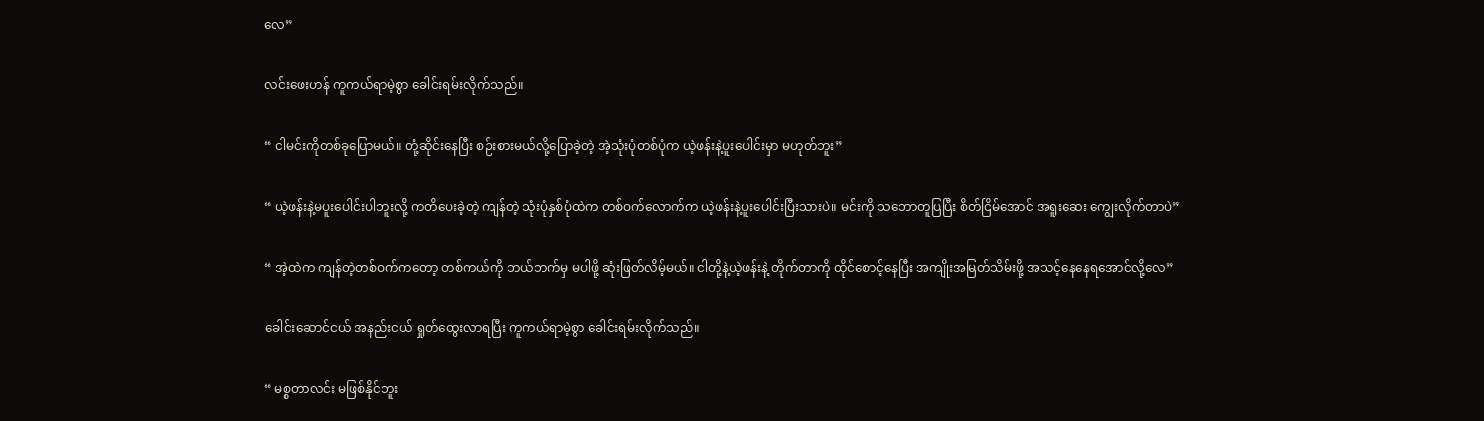လေ”

လင်းဖေးဟန် ကူကယ်ရာမဲ့စွာ ခေါင်းရမ်းလိုက်သည်။

“ ငါမင်းကိုတစ်ခုပြောမယ်။ တုံ့ဆိုင်းနေပြီး စဉ်းစားမယ်လို့ပြောခဲ့တဲ့ အဲ့သုံးပုံတစ်ပုံက ယဲ့ဖန်းနဲ့ပူးပေါင်းမှာ မဟုတ်ဘူး”

“ ယဲ့ဖန်းနဲ့မပူးပေါင်းပါဘူးလို့ ကတိပေးခဲ့တဲ့ ကျန်တဲ့ သုံးပုံနှစ်ပုံထဲက တစ်ဝက်လောက်က ယဲ့ဖန်းနဲ့ပူးပေါင်းပြီးသားပဲ။ မင်းကို သဘောတူပြပြီး စိတ်ငြိမ်အောင် အရူးဆေး ကျွေးလိုက်တာပဲ”

“ အဲ့ထဲက ကျန်တဲ့တစ်ဝက်ကတော့ တစ်ကယ်ကို ဘယ်ဘက်မှ မပါဖို့ ဆုံးဖြတ်လိမ့်မယ်။ ငါတို့နဲ့ယဲ့ဖန်းနဲ့ တိုက်တာကို ထိုင်စောင့်နေပြီး အကျိုးအမြတ်သိမ်းဖို့ အသင့်နေနေရအောင်လို့လေ”

ခေါင်းဆောင်ငယ် အနည်းငယ် ရှုတ်ထွေးလာရပြီး ကူကယ်ရာမဲ့စွာ ခေါင်းရမ်းလိုက်သည်။

“ မစ္စတာလင်း မဖြစ်နိုင်ဘူး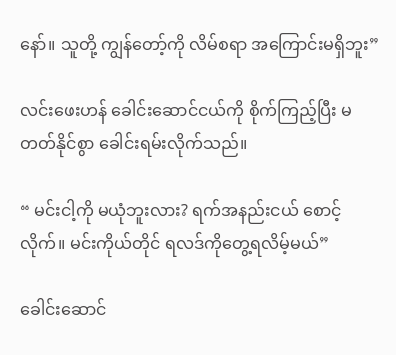နော်။ သူတို့ ကျွန်တော့်ကို လိမ်စရာ အကြောင်းမရှိဘူး”

လင်းဖေးဟန် ခေါင်းဆောင်ငယ်ကို စိုက်ကြည့်ပြီး မတတ်နိုင်စွာ ခေါင်းရမ်းလိုက်သည်။

“ မင်းငါ့ကို မယုံဘူးလား? ရက်အနည်းငယ် စောင့်လိုက်။ မင်းကိုယ်တိုင် ရလဒ်ကိုတွေ့ရလိမ့်မယ်”

ခေါင်းဆောင်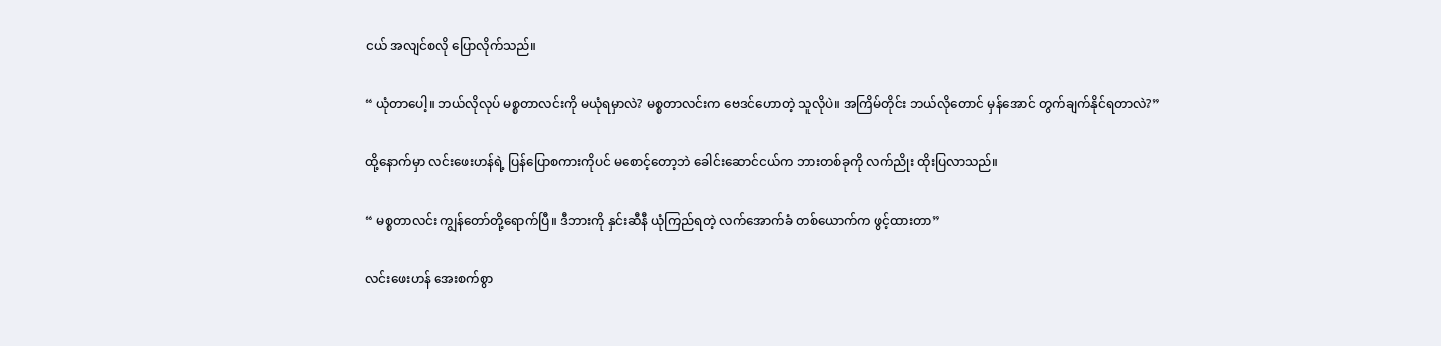ငယ် အလျင်စလို ပြောလိုက်သည်။

“ ယုံတာပေါ့။ ဘယ်လိုလုပ် မစ္စတာလင်းကို မယုံရမှာလဲ? မစ္စတာလင်းက ဗေဒင်ဟောတဲ့ သူလိုပဲ။ အကြိမ်တိုင်း ဘယ်လိုတောင် မှန်အောင် တွက်ချက်နိုင်ရတာလဲ?”

ထို့နောက်မှာ လင်းဖေးဟန်ရဲ့ ပြန်ပြောစကားကိုပင် မစောင့်တော့ဘဲ ခေါင်းဆောင်ငယ်က ဘားတစ်ခုကို လက်ညိုး ထိုးပြလာသည်။

“ မစ္စတာလင်း ကျွန်တော်တို့ရောက်ပြီ။ ဒီဘားကို နှင်းဆီနီ ယုံကြည်ရတဲ့ လက်အောက်ခံ တစ်ယောက်က ဖွင့်ထားတာ”

လင်းဖေးဟန် အေးစက်စွာ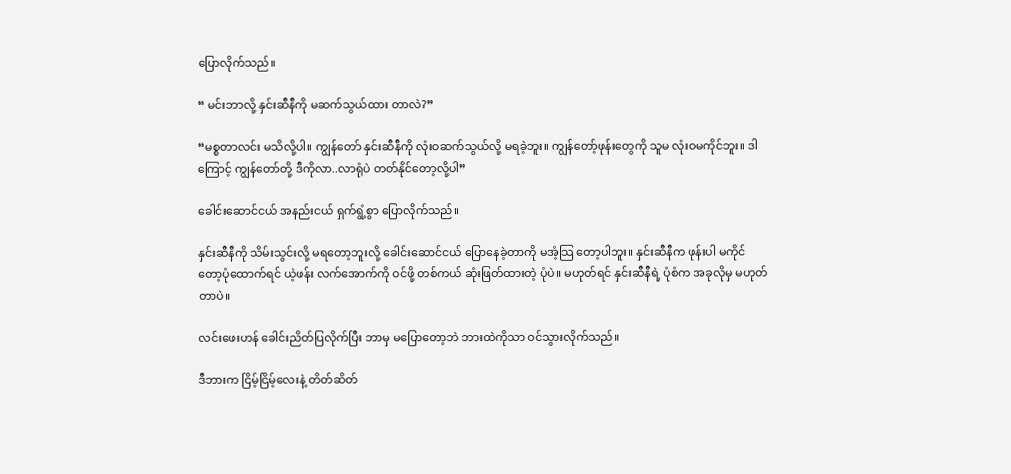ပြောလိုက်သည်။

“ မင်းဘာလို့ နှင်းဆီနီကို မဆက်သွယ်ထား တာလဲ?”

“မစ္စတာလင်း မသိလို့ပါ။ ကျွန်တော် နှင်းဆီနီကို လုံးဝဆက်သွယ်လို့ မရခဲ့ဘူး။ ကျွန်တော့်ဖုန်းတွေကို သူမ လုံးဝမကိုင်ဘူး။ ဒါကြောင့် ကျွန်တော်တို့ ဒီကိုလာ..လာရုံပဲ တတ်နိုင်တော့လို့ပါ”

ခေါင်းဆောင်ငယ် အနည်းငယ် ရှက်ရွံ့စွာ ပြောလိုက်သည်။

နှင်းဆီနီကို သိမ်းသွင်းလို့ မရတော့ဘူးလို့ ခေါင်းဆောင်ငယ် ပြောနေခဲ့တာကို မအံ့သြ တော့ပါဘူး။ နှင်းဆီနီက ဖုန်းပါ မကိုင်တော့ပုံထောက်ရင် ယဲ့ဖန်း လက်အောက်ကို ဝင်ဖို့ တစ်ကယ် ဆုံးဖြတ်ထားတဲ့ ပုံပဲ။ မဟုတ်ရင် နှင်းဆီနီရဲ့ ပုံစံက အခုလိုမှ မဟုတ်တာပဲ။

လင်းဖေးဟန် ခေါင်းညိတ်ပြလိုက်ပြီး ဘာမှ မပြောတော့ဘဲ ဘားထဲကိုသာ ဝင်သွားလိုက်သည်။

ဒီဘားက ငြိမ့်ငြိမ့်လေးနဲ့ တိတ်ဆိတ်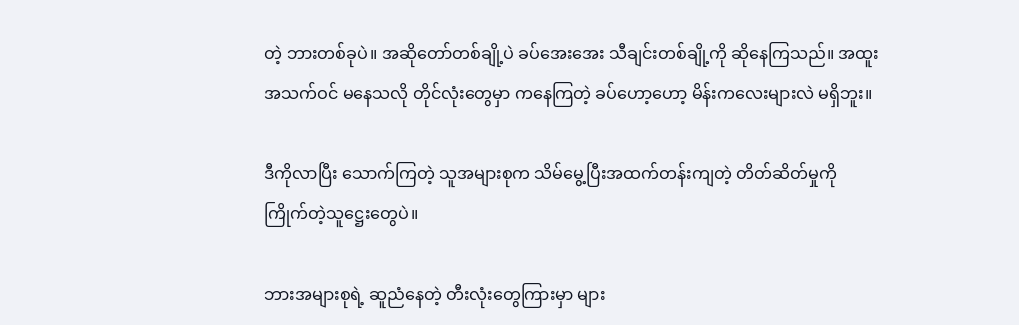တဲ့ ဘားတစ်ခုပဲ။ အဆိုတော်တစ်ချို့ပဲ ခပ်အေးအေး သီချင်းတစ်ချို့ကို ဆိုနေကြသည်။ အထူးအသက်ဝင် မနေသလို တိုင်လုံးတွေမှာ ကနေကြတဲ့ ခပ်ဟော့ဟော့ မိန်းကလေးများလဲ မရှိဘူး။

ဒီကိုလာပြီး သောက်ကြတဲ့ သူအများစုက သိမ်မွေ့ပြီးအထက်တန်းကျတဲ့ တိတ်ဆိတ်မှုကို ကြိုက်တဲ့သူဋ္ဌေးတွေပဲ။

ဘားအများစုရဲ့ ဆူညံနေတဲ့ တီးလုံးတွေကြားမှာ များ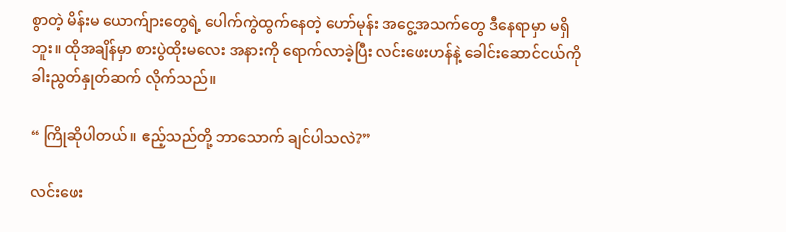စွာတဲ့ မိန်းမ ယောက်ျားတွေရဲ့ ပေါက်ကွဲထွက်နေတဲ့ ဟော်မုန်း အငွေ့အသက်တွေ ဒီနေရာမှာ မရှိဘူး။ ထိုအချိန်မှာ စားပွဲထိုးမလေး အနားကို ရောက်လာခဲ့ပြီး လင်းဖေးဟန်နဲ့ ခေါင်းဆောင်ငယ်ကို ခါးညွတ်နှုတ်ဆက် လိုက်သည်။

“ ကြိုဆိုပါတယ်။ ဧည့်သည်တို့ ဘာသောက် ချင်ပါသလဲ?”

လင်းဖေး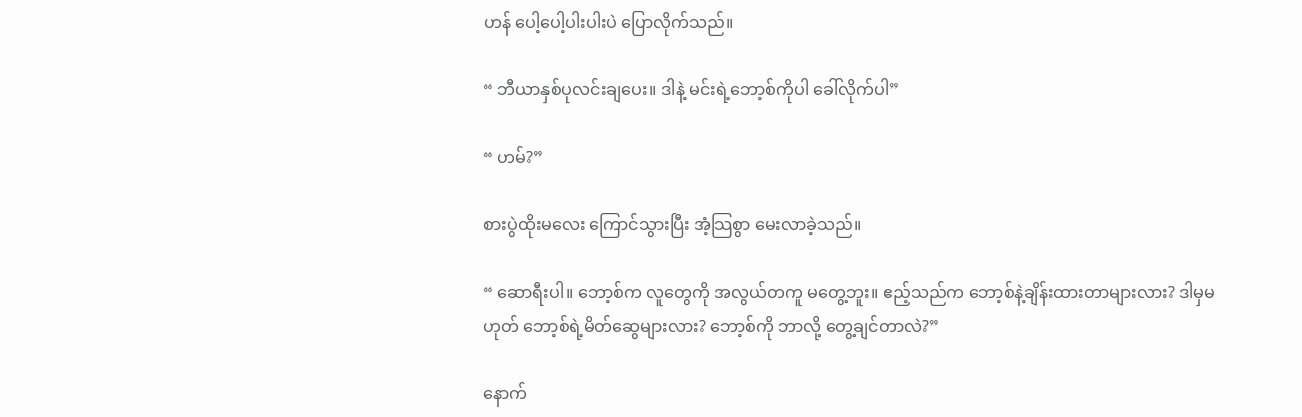ဟန် ပေါ့ပေါ့ပါးပါးပဲ ပြောလိုက်သည်။

“ ဘီယာနှစ်ပုလင်းချပေး။ ဒါနဲ့ မင်းရဲ့ဘော့စ်ကိုပါ ခေါ်လိုက်ပါ”

“ ဟမ်?”

စားပွဲထိုးမလေး ကြောင်သွားပြီး အံ့သြစွာ မေးလာခဲ့သည်။

“ ဆောရီးပါ။ ဘော့စ်က လူတွေကို အလွယ်တကူ မတွေ့ဘူး။ ဧည့်သည်က ဘော့စ်နဲ့ချိန်းထားတာများလား? ဒါမှမဟုတ် ဘော့စ်ရဲ့မိတ်ဆွေများလား? ဘော့စ်ကို ဘာလို့ တွေ့ချင်တာလဲ?”

နောက်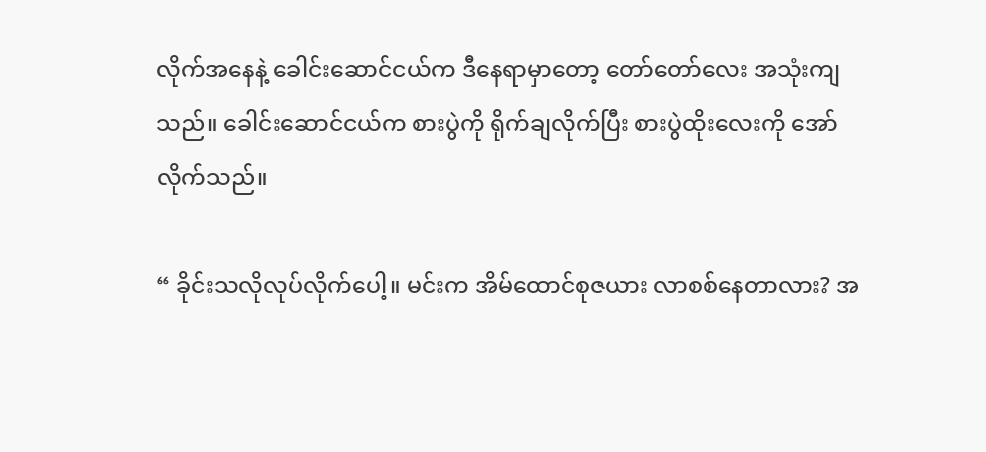လိုက်အနေနဲ့ ခေါင်းဆောင်ငယ်က ဒီနေရာမှာတော့ တော်တော်လေး အသုံးကျသည်။ ခေါင်းဆောင်ငယ်က စားပွဲကို ရိုက်ချလိုက်ပြီး စားပွဲထိုးလေးကို အော်လိုက်သည်။

“ ခိုင်းသလိုလုပ်လိုက်ပေါ့။ မင်းက အိမ်ထောင်စုဇယား လာစစ်နေတာလား? အ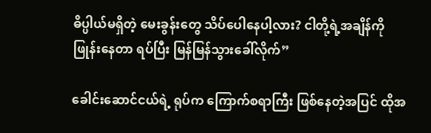ဓိပ္ပါယ်မရှိတဲ့ မေးခွန်းတွေ သိပ်ပေါနေပါ့လား? ငါတို့ရဲ့အချိန်ကို ဖြုန်းနေတာ ရပ်ပြီး မြန်မြန်သွားခေါ်လိုက်”

ခေါင်းဆောင်ငယ်ရဲ့ ရုပ်က ကြောက်စရာကြီး ဖြစ်နေတဲ့အပြင် ထိုအ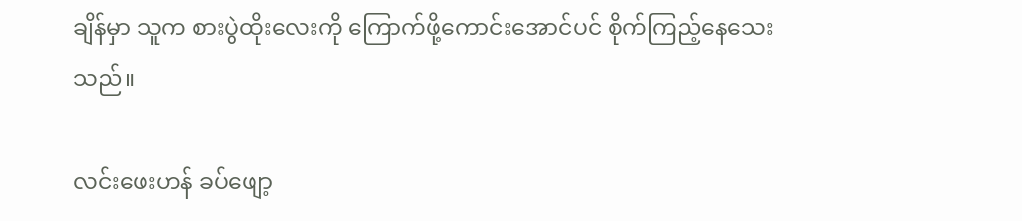ချိန်မှာ သူက စားပွဲထိုးလေးကို ကြောက်ဖို့ကောင်းအောင်ပင် စိုက်ကြည့်နေသေးသည်။

လင်းဖေးဟန် ခပ်ဖျော့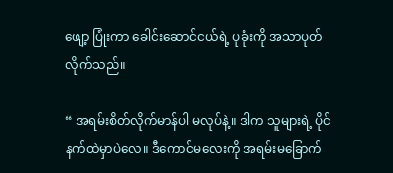ဖျော့ ပြုံးကာ ခေါင်းဆောင်ငယ်ရဲ့ ပုခုံးကို အသာပုတ်လိုက်သည်။

“ အရမ်းစိတ်လိုက်မာန်ပါ မလုပ်နဲ့။ ဒါက သူများရဲ့ ပိုင်နက်ထဲမှာပဲလေ။ ဒီကောင်မလေးကို အရမ်းမခြောက်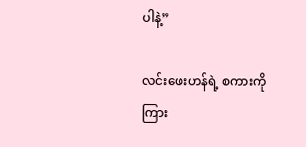ပါနဲ့”

လင်းဖေးဟန်ရဲ့ စကားကို ကြား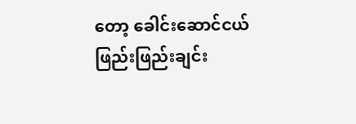တော့ ခေါင်းဆောင်ငယ် ဖြည်းဖြည်းချင်း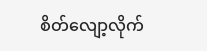စိတ်လျော့လိုက်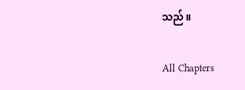သည်။

All Chapters